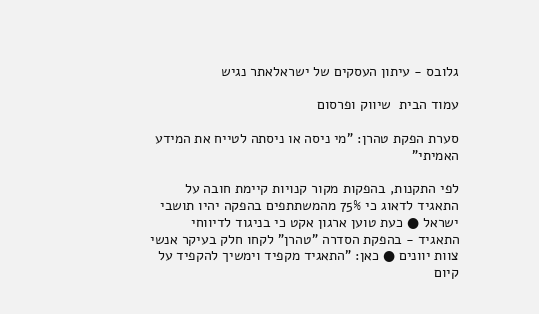גלובס - עיתון העסקים של ישראלאתר נגיש

עמוד הבית  שיווק ופרסום

סערת הפקת טהרן: "מי ניסה או ניסתה לטייח את המידע האמיתי"

לפי התקנות, בהפקות מקור קנויות קיימת חובה על התאגיד לדאוג כי 75% מהמשתתפים בהפקה יהיו תושבי ישראל ● כעת טוען ארגון אקט כי בניגוד לדיווחי התאגיד - בהפקת הסדרה "טהרן" לקחו חלק בעיקר אנשי צוות יוונים ● כאן: "התאגיד מקפיד וימשיך להקפיד על קיום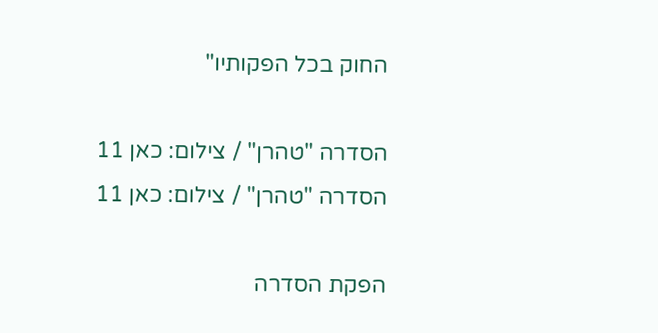החוק בכל הפקותיו"

הסדרה "טהרן" / צילום: כאן 11
הסדרה "טהרן" / צילום: כאן 11

הפקת הסדרה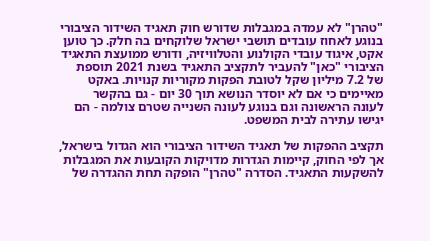"טהרן" לא עמדה במגבלות שדורש חוק תאגיד השידור הציבורי בנוגע לאחוז עובדים תושבי ישראל שלוקחים בה חלק. כך טוען אקט, איגוד עובדי הקולנוע והטלוויזיה, ודורש ממועצת התאגיד הציבורי "כאן" להעביר לתקציב התאגיד בשנת 2021 תוספת של 7.2 מיליון שקל לטובת הפקות מקוריות קנויות. באקט מאיימים כי אם לא יוסדר הנושא תוך 30 יום - גם בהקשר לעונה הראשונה וגם בנוגע לעונה השנייה שטרם צולמה - הם יגישו עתירה לבית המשפט.

תקציב ההפקות של תאגיד השידור הציבורי הוא הגדול בישראל, אך לפי החוק, קיימות הגדרות מדויקות הקובעות את המגבלות להשקעות התאגיד. הסדרה "טהרן" הופקה תחת ההגדרה של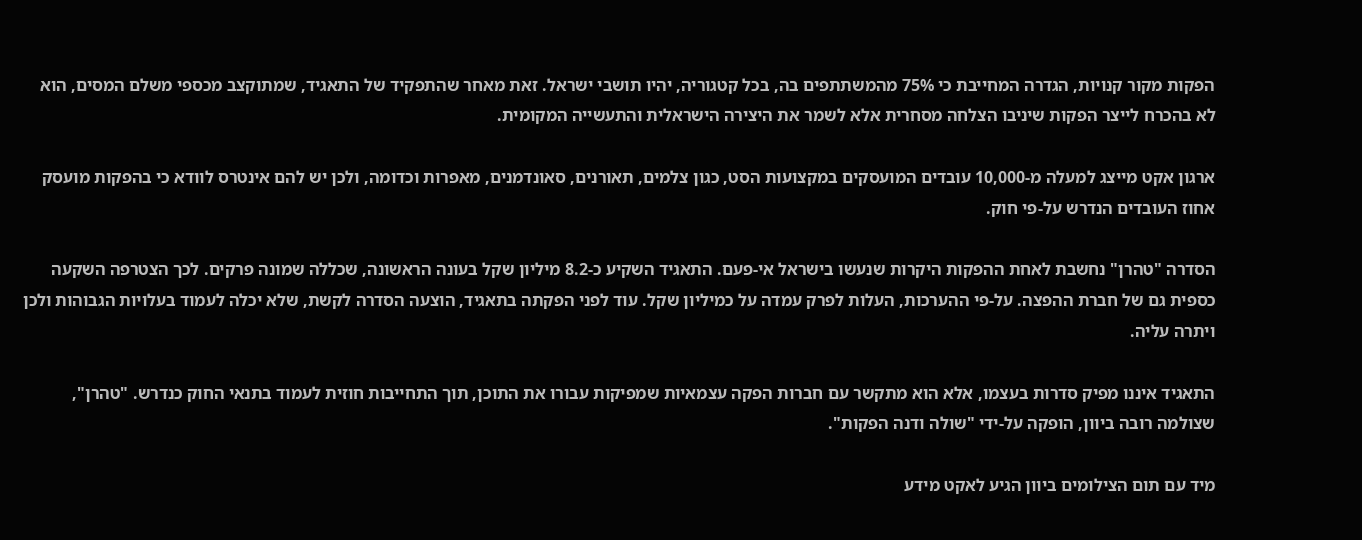הפקות מקור קנויות, הגדרה המחייבת כי 75% מהמשתתפים בה, בכל קטגוריה, יהיו תושבי ישראל. זאת מאחר שהתפקיד של התאגיד, שמתוקצב מכספי משלם המסים, הוא לא בהכרח לייצר הפקות שיניבו הצלחה מסחרית אלא לשמר את היצירה הישראלית והתעשייה המקומית.

ארגון אקט מייצג למעלה מ-10,000 עובדים המועסקים במקצועות הסט, כגון צלמים, תאורנים, סאונדמנים, מאפרות וכדומה, ולכן יש להם אינטרס לוודא כי בהפקות מועסק אחוז העובדים הנדרש על-פי חוק.

הסדרה "טהרן" נחשבת לאחת ההפקות היקרות שנעשו בישראל אי-פעם. התאגיד השקיע כ-8.2 מיליון שקל בעונה הראשונה, שכללה שמונה פרקים. לכך הצטרפה השקעה כספית גם של חברת ההפצה. על-פי ההערכות, העלות לפרק עמדה על כמיליון שקל. עוד לפני הפקתה בתאגיד, הוצעה הסדרה לקשת, שלא יכלה לעמוד בעלויות הגבוהות ולכן ויתרה עליה.

התאגיד איננו מפיק סדרות בעצמו, אלא הוא מתקשר עם חברות הפקה עצמאיות שמפיקות עבורו את התוכן, תוך התחייבות חוזית לעמוד בתנאי החוק כנדרש. "טהרן", שצולמה רובה ביוון, הופקה על-ידי "שולה ודנה הפקות".

מיד עם תום הצילומים ביוון הגיע לאקט מידע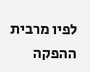לפיו מרבית ההפקה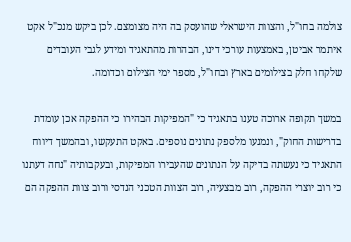צולמה בחו"ל, והצוות הישראלי שהועסק בה היה מצומצם. לכן ביקש מנכ"ל אקט איתמר אביטן, באמצעות עורכי דינו, הבהרות מהתאגיד ומידע לגבי העובדים שלקחו חלק בצילומים בארץ ובחו"ל, מספר ימי הצילום וכדומה.

במשך תקופה ארוכה טענו בתאגיד כי "המפיקות הבהירו כי ההפקה אכן עומדת בדרישות החוק", ונמנעו מלספק נתונים נוספים. באקט התעקשו, ובהמשך דיווח התאגיד כי נעשתה בדיקה על הנתונים שהעבירו המפיקות, ובעקבותיה "נחה דעתנו כי רוב יוצרי ההפקה, רוב מבצעיה, רוב הצוות הטכני הנדסי ורוב צוות ההפקה הם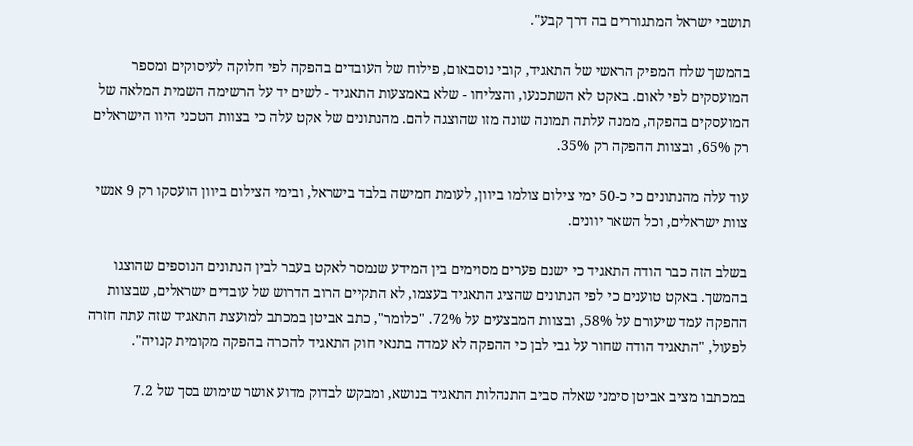תושבי ישראל המתגוררים בה דרך קבע".

בהמשך שלח המפיק הראשי של התאגיד, קובי נוסבאום, פילוח של העובדים בהפקה לפי חלוקה לעיסוקים ומספר המועסקים לפי לאום. באקט לא השתכנעו, והצליחו - שלא באמצעות התאגיד - לשים יד על הרשימה השמית המלאה של המועסקים בהפקה, ממנה עלתה תמונה שונה מזו שהוצגה להם. מהנתונים של אקט עלה כי בצוות הטכני היוו הישראלים רק 65%, ובצוות ההפקה רק 35%.

עוד עלה מהנתונים כי כ-50 ימי צילום צולמו ביוון, לעומת חמישה בלבד בישראל, ובימי הצילום ביוון הועסקו רק 9 אנשי צוות ישראלים, וכל השאר יוונים.

בשלב הזה כבר הודה התאגיד כי ישנם פערים מסוימים בין המידע שנמסר לאקט בעבר לבין הנתונים הנוספים שהוצגו בהמשך. באקט טוענים כי לפי הנתונים שהציג התאגיד בעצמו, לא התקיים הרוב הדרוש של עובדים ישראלים, שבצוות ההפקה עמד שיעורם על 58%, ובצוות המבצעים על 72%. "כלומר", כתב אביטן במכתב למועצת התאגיד שזה עתה חזרה לפעול, "התאגיד הודה שחור על גבי לבן כי ההפקה לא עמדה בתנאי חוק התאגיד להכרה בהפקה מקומית קנויה".

במכתבו מציב אביטן סימני שאלה סביב התנהלות התאגיד בנושא, ומבקש לבדוק מדוע אושר שימוש בסך של 7.2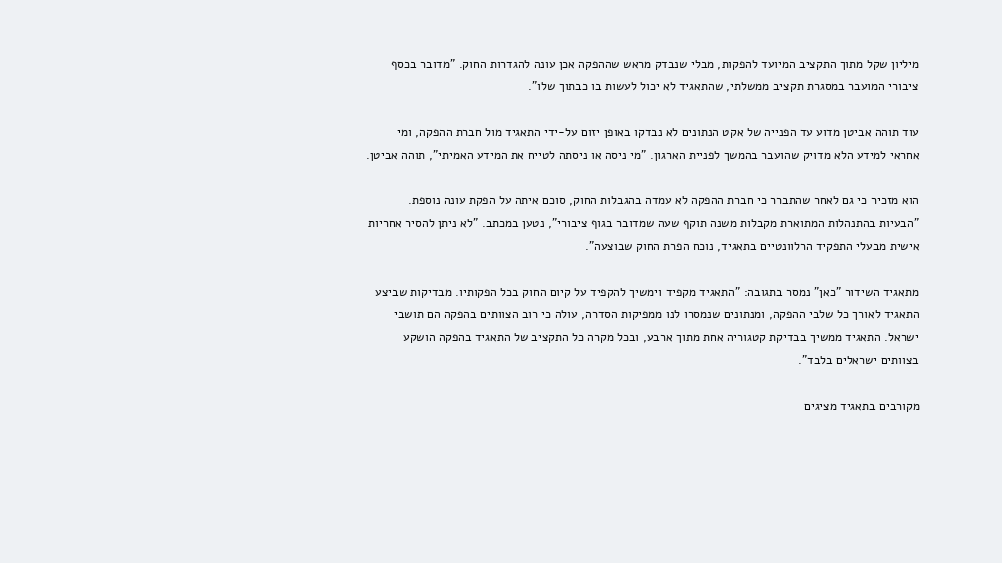מיליון שקל מתוך התקציב המיועד להפקות, מבלי שנבדק מראש שההפקה אכן עונה להגדרות החוק. "מדובר בכסף ציבורי המועבר במסגרת תקציב ממשלתי, שהתאגיד לא יכול לעשות בו כבתוך שלו".

עוד תוהה אביטן מדוע עד הפנייה של אקט הנתונים לא נבדקו באופן יזום על-ידי התאגיד מול חברת ההפקה, ומי אחראי למידע הלא מדויק שהועבר בהמשך לפניית הארגון. "מי ניסה או ניסתה לטייח את המידע האמיתי", תוהה אביטן.

הוא מזכיר כי גם לאחר שהתברר כי חברת ההפקה לא עמדה בהגבלות החוק, סוכם איתה על הפקת עונה נוספת. "הבעיות בהתנהלות המתוארת מקבלות משנה תוקף שעה שמדובר בגוף ציבורי", נטען במכתב. "לא ניתן להסיר אחריות אישית מבעלי התפקיד הרלוונטיים בתאגיד, נוכח הפרת החוק שבוצעה".

מתאגיד השידור "כאן" נמסר בתגובה: "התאגיד מקפיד וימשיך להקפיד על קיום החוק בכל הפקותיו. מבדיקות שביצע התאגיד לאורך כל שלבי ההפקה, ומנתונים שנמסרו לנו ממפיקות הסדרה, עולה כי רוב הצוותים בהפקה הם תושבי ישראל. התאגיד ממשיך בבדיקת קטגוריה אחת מתוך ארבע, ובכל מקרה כל התקציב של התאגיד בהפקה הושקע בצוותים ישראלים בלבד".

מקורבים בתאגיד מציגים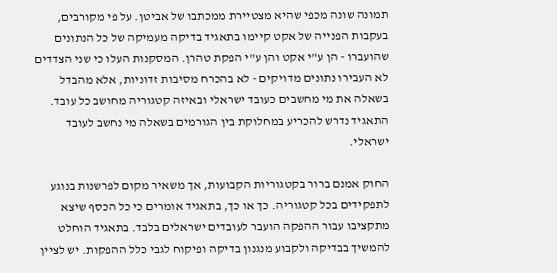תמונה שונה מכפי שהיא מצטיירת ממכתבו של אביטן. על פי מקורבים, בעקבות הפנייה של אקט קיימו בתאגיד בדיקה מעמיקה של כל הנתונים שהועברו - הן ע"י אקט והן ע"י הפקת טהרן. המסקנות העלו כי שני הצדדים לא העבירו נתונים מדויקים - לא בהכרח מסיבות זדוניות, אלא מהבדל בשאלה את מי מחשבים כעובד ישראלי ובאיזה קטגוריה מחושב כל עובד. התאגיד נדרש להכריע במחלוקת בין הגורמים בשאלה מי נחשב לעובד ישראלי.

החוק אמנם ברור בקטגוריות הקבועות, אך משאיר מקום לפרשנות בנוגע לתפקידים בכל קטגוריה. כך או כך, בתאגיד אומרים כי כל הכסף שיצא מתקציבו עבור ההפקה הועבר לעובדים ישראלים בלבד. בתאגיד הוחלט להמשיך בבדיקה ולקבוע מנגנון בדיקה ופיקוח לגבי כלל ההפקות. יש לציין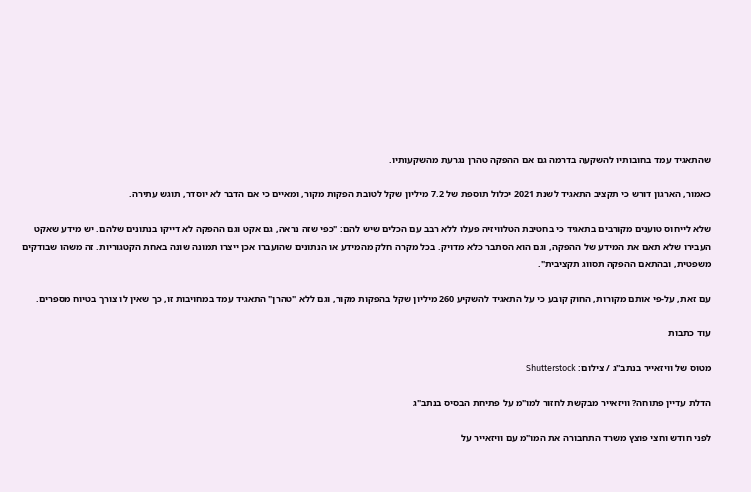שהתאגיד עמד בחובותיו להשקעה בדרמה גם אם ההפקה טהרן נגרעת מהשקעותיו.

כאמור, הארגון דורש כי תקציב התאגיד לשנת 2021 יכלול תוספת של 7.2 מיליון שקל לטובת הפקות מקור, ומאיים כי אם הדבר לא יוסדר, תוגש עתירה.

שלא לייחוס טוענים מקורבים בתאגיד כי בחטיבת הטלוויזיה פעלו ללא רבב עם הכלים שיש להם: "כפי שזה נראה, גם אקט וגם ההפקה לא דייקו בנתונים שלהם. יש מידע שאקט העבירו שלא תאם את המידע של ההפקה, וגם הוא הסתבר כלא מדויק. בכל מקרה חלק מהמידע או הנתונים שהועברו אכן ייצרו תמונה שונה באחת הקטגוריות. זה משהו שבודקים משפטית, ובהתאם ההפקה תסווג תקציבית".

עם זאת, על-פי אותם מקורות, החוק קובע כי על התאגיד להשקיע 260 מיליון שקל בהפקות מקור, וגם ללא "טהרן" התאגיד עמד במחויבות זו, כך שאין לו צורך בטיוח מספרים.

עוד כתבות

מטוס של וויזאייר בנתב''ג / צילום: Shutterstock

הדלת עדיין פתוחה? וויזאייר מבקשת לחזור למו"מ על פתיחת הבסיס בנתב"ג

לפני חודש וחצי פוצץ משרד התחבורה את המו"מ עם וויזאייר על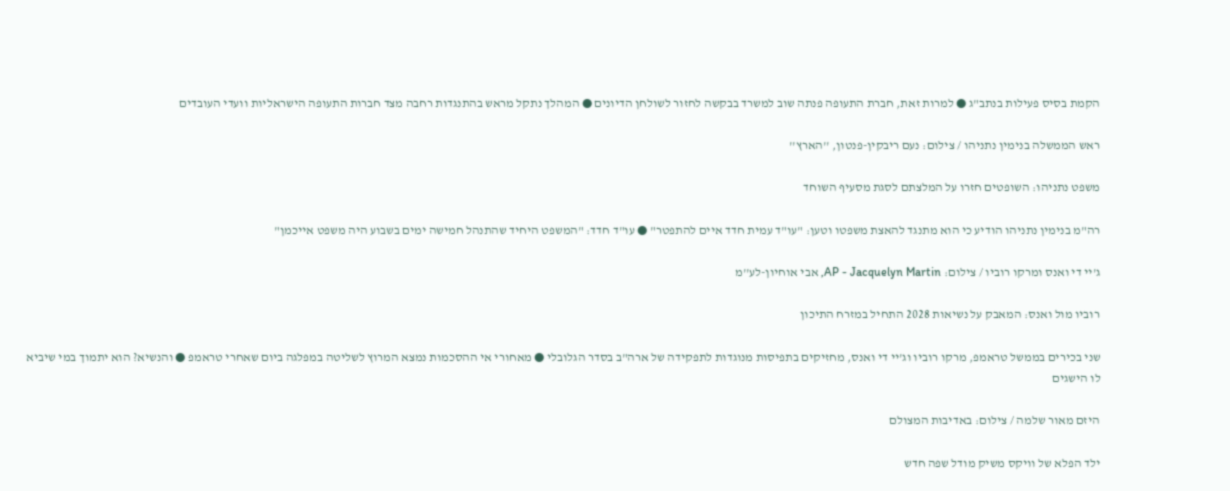הקמת בסיס פעילות בנתב"ג ● למרות זאת, חברת התעופה פנתה שוב למשרד בבקשה לחזור לשולחן הדיונים ● המהלך נתקל מראש בהתנגדות רחבה מצד חברות התעופה הישראליות וועדי העובדים

ראש הממשלה בנימין נתניהו / צילום: נעם ריבקין-פנטון, ''הארץ''

משפט נתניהו: השופטים חזרו על המלצתם לסגת מסעיף השוחד

רה"מ בנימין נתניהו הודיע כי הוא מתנגד להאצת משפטו וטען: "עו"ד עמית חדד איים להתפטר" ● עו"ד חדד: "המשפט היחיד שהתנהל חמישה ימים בשבוע היה משפט אייכמן"

ג'יי די ואנס ומרקו רוביו / צילום: AP - Jacquelyn Martin, אבי אוחיון-לע''מ

רוביו מול ואנס: המאבק על נשיאות 2028 התחיל במזרח התיכון

שני בכירים בממשל טראמפ, מרקו רוביו וג'יי די ואנס, מחזיקים בתפיסות מנוגדות לתפקידה של ארה"ב בסדר הגלובלי ● מאחורי אי ההסכמות נמצא המרוץ לשליטה במפלגה ביום שאחרי טראמפ ● והנשיא? הוא יתמוך במי שיביא לו הישגים

היזם מאור שלמה / צילום: באדיבות המצולם

ילד הפלא של וויקס משיק מודל שפה חדש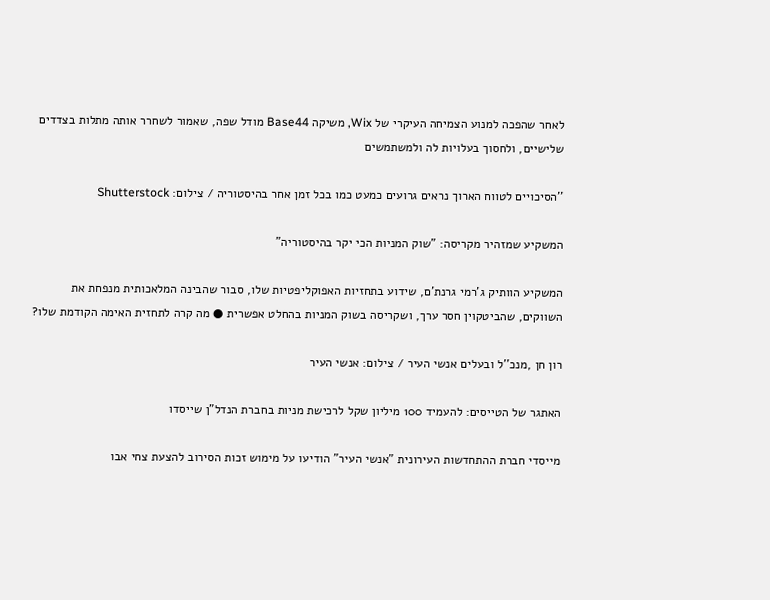לאחר שהפכה למנוע הצמיחה העיקרי של Wix, משיקה Base44 מודל שפה, שאמור לשחרר אותה מתלות בצדדים שלישיים, ולחסוך בעלויות לה ולמשתמשים

''הסיכויים לטווח הארוך נראים גרועים כמעט כמו בכל זמן אחר בהיסטוריה / צילום: Shutterstock

המשקיע שמזהיר מקריסה: "שוק המניות הכי יקר בהיסטוריה"

המשקיע הוותיק ג'רמי גרנת'ם, שידוע בתחזיות האפוקליפטיות שלו, סבור שהבינה המלאכותית מנפחת את השווקים, שהביטקוין חסר ערך, ושקריסה בשוק המניות בהחלט אפשרית ● מה קרה לתחזית האימה הקודמת שלו?

רון חן ,מנכ''ל ובעלים אנשי העיר / צילום: אנשי העיר

האתגר של הטייסים: להעמיד 100 מיליון שקל לרכישת מניות בחברת הנדל"ן שייסדו

מייסדי חברת ההתחדשות העירונית "אנשי העיר" הודיעו על מימוש זכות הסירוב להצעת צחי אבו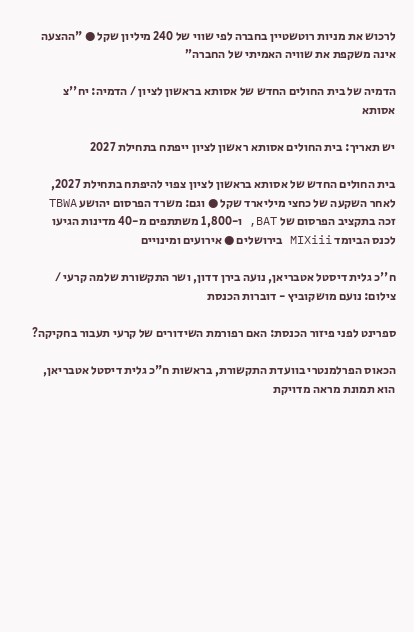לרכוש את מניות רוטשטיין בחברה לפי שווי של 240 מיליון שקל ● "ההצעה אינה משקפת את שוויה האמיתי של החברה”

הדמיה של בית החולים החדש של אסותא בראשון לציון / הדמיה: יח''צ אסותא

יש תאריך: בית החולים אסותא ראשון לציון ייפתח בתחילת 2027

בית החולים החדש של אסותא בראשון לציון צפוי להיפתח בתחילת 2027, לאחר השקעה של כחצי מיליארד שקל ● וגם: משרד הפרסום יהושע TBWA זכה בתקציב הפרסום של BAT, ו-1,800 משתתפים מ-40 מדינות הגיעו לכנס הביומד MIXiii בירושלים ● אירועים ומינויים

ח''כ גלית דיסטל אטבריאן, נועה בירן דדון, ושר התקשורת שלמה קרעי / צילום: נועם מושקוביץ - דוברות הכנסת

ספרינט לפני פיזור הכנסת: האם רפורמת השידורים של קרעי תעבור בחקיקה?

הכאוס הפרלמנטרי בוועדת התקשורת, בראשות ח"כ גלית דיסטל אטבריאן, הוא תמונת מראה מדויקת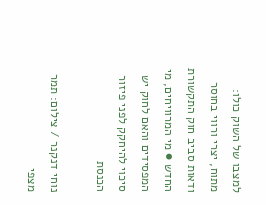למצבו של השוק כולו: מתוח, יצרי ורווי בחוסר ודאות סביב חוק התקשורת החדש ● מי המרוויחים, מי המפסידים והאם לחוק יש סיכוי להיחקק לפני פיזור הכנסת

נוחי דנקנר / צילום: תמר מצפי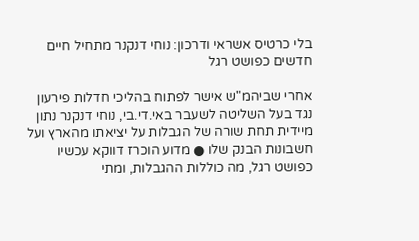בלי כרטיס אשראי ודרכון: נוחי דנקנר מתחיל חיים חדשים כפושט רגל

אחרי שביהמ"ש אישר לפתוח בהליכי חדלות פירעון נגד בעל השליטה לשעבר באי.די.בי, נוחי דנקנר נתון מיידית תחת שורה של הגבלות על יציאתו מהארץ ועל חשבונות הבנק שלו ● מדוע הוכרז דווקא עכשיו כפושט רגל, מה כוללות ההגבלות, ומתי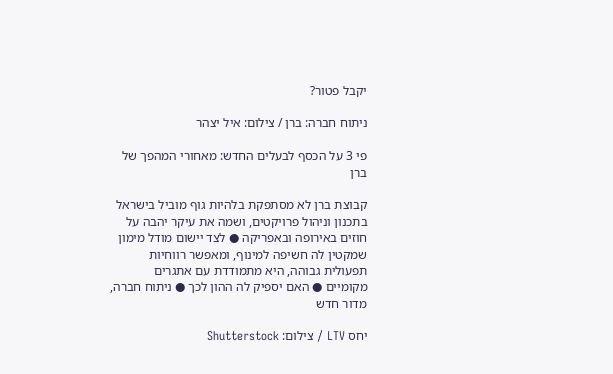יקבל פטור?

ניתוח חברה: ברן / צילום: איל יצהר

פי 3 על הכסף לבעלים החדש: מאחורי המהפך של ברן

קבוצת ברן לא מסתפקת בלהיות גוף מוביל בישראל בתכנון וניהול פרויקטים, ושמה את עיקר יהבה על חוזים באירופה ובאפריקה ● לצד יישום מודל מימון שמקטין לה חשיפה למינוף, ומאפשר רווחיות תפעולית גבוהה, היא מתמודדת עם אתגרים מקומיים ● האם יספיק לה ההון לכך ● ניתוח חברה, מדור חדש

יחס LTV / צילום: Shutterstock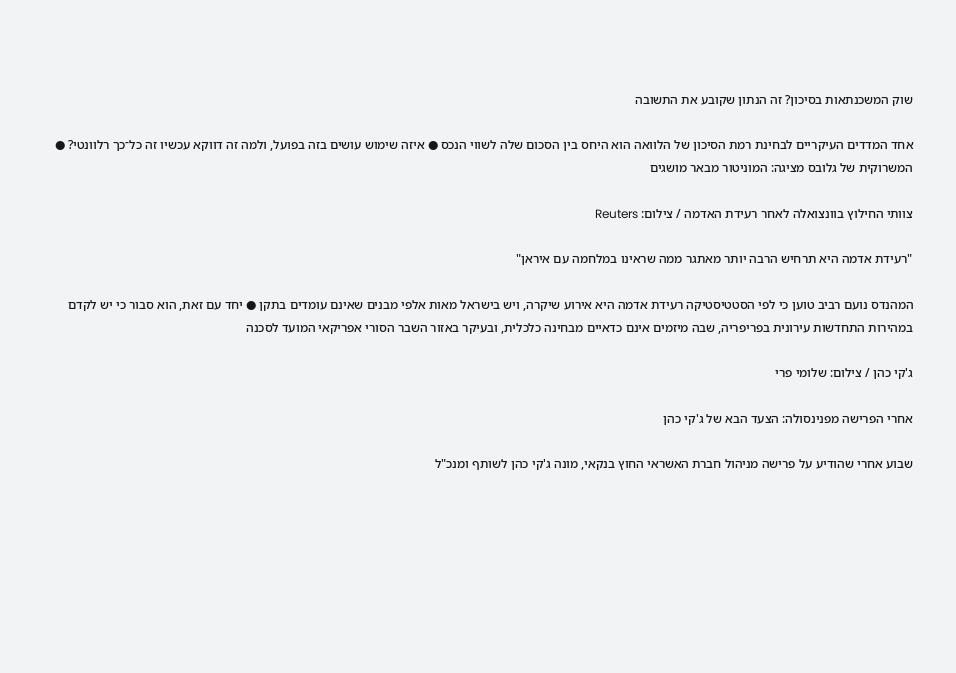שוק המשכנתאות בסיכון? זה הנתון שקובע את התשובה

אחד המדדים העיקריים לבחינת רמת הסיכון של הלוואה הוא היחס בין הסכום שלה לשווי הנכס ● איזה שימוש עושים בזה בפועל, ולמה זה דווקא עכשיו זה כל־כך רלוונטי? ● המשרוקית של גלובס מציגה: המוניטור מבאר מושגים

צוותי החילוץ בוונצואלה לאחר רעידת האדמה / צילום: Reuters

"רעידת אדמה היא תרחיש הרבה יותר מאתגר ממה שראינו במלחמה עם איראן"

המהנדס נועם רביב טוען כי לפי הסטטיסטיקה רעידת אדמה היא אירוע שיקרה, ויש בישראל מאות אלפי מבנים שאינם עומדים בתקן ● יחד עם זאת, הוא סבור כי יש לקדם במהירות התחדשות עירונית בפריפריה, שבה מיזמים אינם כדאיים מבחינה כלכלית, ובעיקר באזור השבר הסורי אפריקאי המועד לסכנה

ג'קי כהן / צילום: שלומי פרי

אחרי הפרישה מפנינסולה: הצעד הבא של ג'קי כהן

שבוע אחרי שהודיע על פרישה מניהול חברת האשראי החוץ בנקאי, מונה ג'קי כהן לשותף ומנכ"ל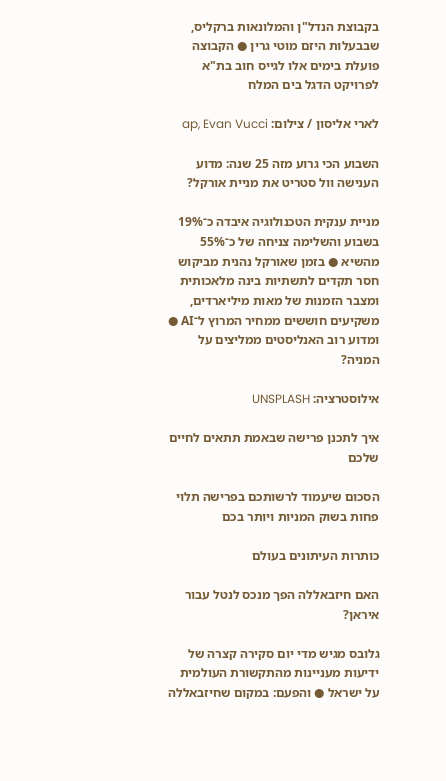בקבוצת הנדל"ן והמלונאות ברקליס, שבבעלות היזם מוטי גרין ● הקבוצה פועלת בימים אלו לגייס חוב בת"א לפרויקט הדגל בים המלח

לארי אליסון / צילום: ap, Evan Vucci

השבוע הכי גרוע מזה 25 שנה: מדוע הענישה וול סטריט את מניית אורקל?

מניית ענקית הטכנולוגיה איבדה כ־19% בשבוע והשלימה צניחה של כ־55% מהשיא ● בזמן שאורקל נהנית מביקוש חסר תקדים לתשתיות בינה מלאכותית ומצבר הזמנות של מאות מיליארדים, משקיעים חוששים ממחיר המרוץ ל־AI ● ומדוע רוב האנליסטים ממליצים על המניה?

אילוסטרציה: UNSPLASH

איך לתכנן פרישה שבאמת תתאים לחיים שלכם

הסכום שיעמוד לרשותכם בפרישה תלוי פחות בשוק המניות ויותר בכם

כותרות העיתונים בעולם

האם חיזבאללה הפך מנכס לנטל עבור איראן?

גלובס מגיש מדי יום סקירה קצרה של ידיעות מעניינות מהתקשורת העולמית על ישראל ● והפעם: במקום שחיזבאללה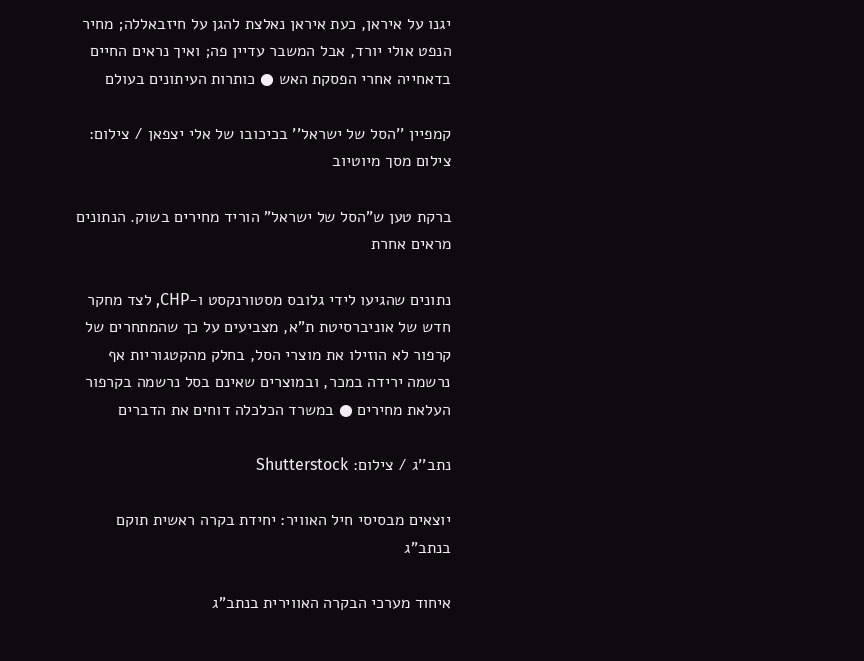יגנו על איראן, כעת איראן נאלצת להגן על חיזבאללה; מחיר הנפט אולי יורד, אבל המשבר עדיין פה; ואיך נראים החיים בדאחייה אחרי הפסקת האש ● כותרות העיתונים בעולם

קמפיין ''הסל של ישראל'' בכיכובו של אלי יצפאן / צילום: צילום מסך מיוטיוב

ברקת טען ש"הסל של ישראל" הוריד מחירים בשוק. הנתונים מראים אחרת

נתונים שהגיעו לידי גלובס מסטורנקסט ו-CHP, לצד מחקר חדש של אוניברסיטת ת"א, מצביעים על כך שהמתחרים של קרפור לא הוזילו את מוצרי הסל, בחלק מהקטגוריות אף נרשמה ירידה במכר, ובמוצרים שאינם בסל נרשמה בקרפור העלאת מחירים ● במשרד הכלכלה דוחים את הדברים

נתב''ג / צילום: Shutterstock

יוצאים מבסיסי חיל האוויר: יחידת בקרה ראשית תוקם בנתב"ג

איחוד מערכי הבקרה האווירית בנתב"ג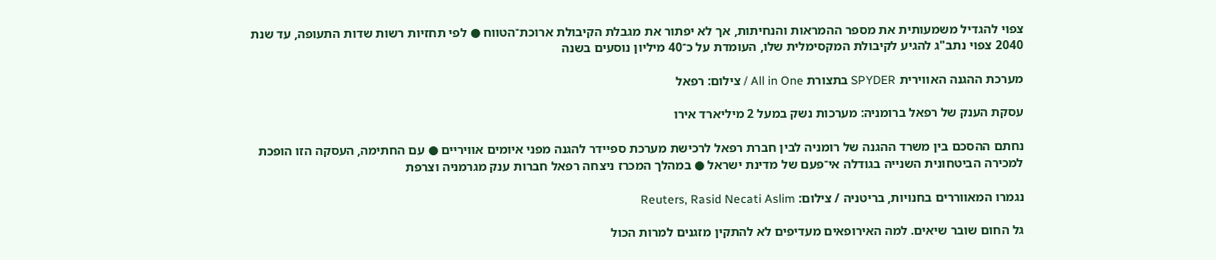צפוי להגדיל משמעותית את מספר ההמראות והנחיתות, אך לא יפתור את מגבלת הקיבולת ארוכת־הטווח ● לפי תחזיות רשות שדות התעופה, עד שנת 2040 צפוי נתב"ג להגיע לקיבולת המקסימלית שלו, העומדת על כ־40 מיליון נוסעים בשנה

מערכת ההגנה האווירית SPYDER בתצורת All in One / צילום: רפאל

עסקת הענק של רפאל ברומניה: מערכות נשק במעל 2 מיליארד אירו

נחתם ההסכם בין משרד ההגנה של רומניה לבין חברת רפאל לרכישת מערכת ספיידר להגנה מפני איומים אוויריים ● עם החתימה, העסקה הזו הופכת למכירה הביטחונית השנייה בגודלה אי־פעם של מדינת ישראל ● במהלך המכרז ניצחה רפאל חברות ענק מגרמניה וצרפת

נגמרו המאווררים בחנויות, בריטניה / צילום: Reuters, Rasid Necati Aslim

גל החום שובר שיאים. למה האירופאים מעדיפים לא להתקין מזגנים למרות הכול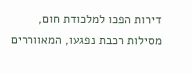דירות הפכו למלכודת חום, מסילות רכבת נפגעו, המאווררים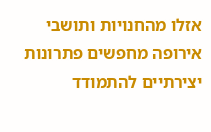אזלו מהחנויות ותושבי אירופה מחפשים פתרונות יצירתיים להתמודד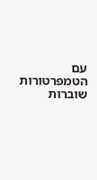עם הטמפרטורות שוברות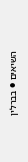השיאים ● בברלין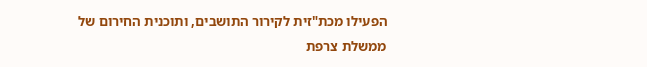הפעילו מכת"זית לקירור התושבים, ותוכנית החירום של ממשלת צרפת